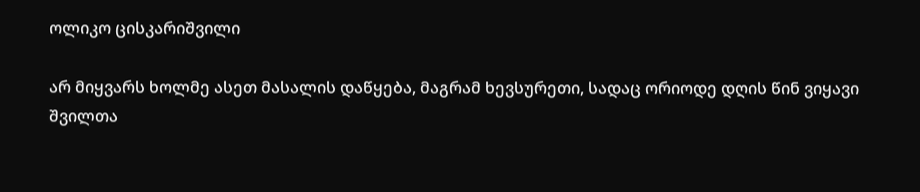ოლიკო ცისკარიშვილი

არ მიყვარს ხოლმე ასეთ მასალის დაწყება, მაგრამ ხევსურეთი, სადაც ორიოდე დღის წინ ვიყავი შვილთა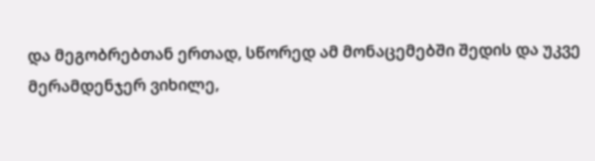და მეგობრებთან ერთად, სწორედ ამ მონაცემებში შედის და უკვე მერამდენჯერ ვიხილე,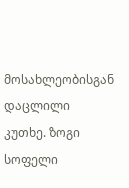მოსახლეობისგან დაცლილი კუთხე. ზოგი სოფელი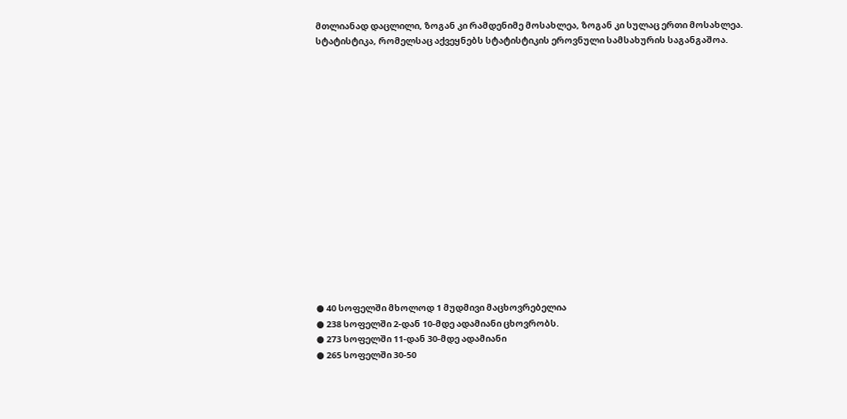მთლიანად დაცლილი, ზოგან კი რამდენიმე მოსახლეა, ზოგან კი სულაც ერთი მოსახლეა.
სტატისტიკა, რომელსაც აქვეყნებს სტატისტიკის ეროვნული სამსახურის საგანგაშოა.
















● 40 სოფელში მხოლოდ 1 მუდმივი მაცხოვრებელია
● 238 სოფელში 2-დან 10-მდე ადამიანი ცხოვრობს.
● 273 სოფელში 11-დან 30-მდე ადამიანი
● 265 სოფელში 30-50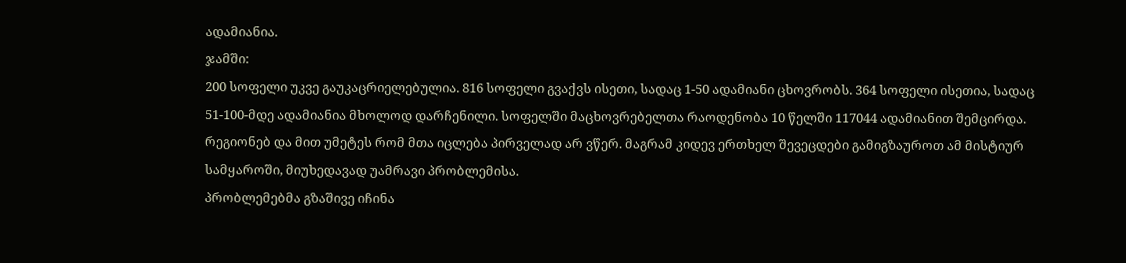ადამიანია.
ჯამში:
200 სოფელი უკვე გაუკაცრიელებულია. 816 სოფელი გვაქვს ისეთი, სადაც 1-50 ადამიანი ცხოვრობს. 364 სოფელი ისეთია, სადაც 51-100-მდე ადამიანია მხოლოდ დარჩენილი. სოფელში მაცხოვრებელთა რაოდენობა 10 წელში 117044 ადამიანით შემცირდა.
რეგიონებ და მით უმეტეს რომ მთა იცლება პირველად არ ვწერ. მაგრამ კიდევ ერთხელ შევეცდები გამიგზაუროთ ამ მისტიურ სამყაროში, მიუხედავად უამრავი პრობლემისა.
პრობლემებმა გზაშივე იჩინა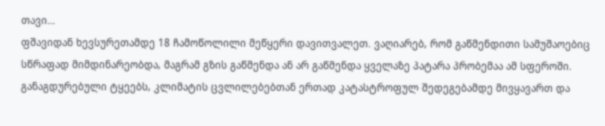თავი…
ფშავიდან ხევსურეთამდე 18 ჩამოწოლილი მეწყერი დავითვალეთ. ვაღიარებ, რომ გაწმენდითი სამუშაოებიც სწრაფად მიმდინარეობდა, მაგრამ გზის გაწმენდა ან არ გაწმენდა ყველაზე პატარა პრობემაა ამ სფეროში. განაგდურებული ტყეებს, კლიმატის ცვლილებებთან ერთად კატასტროფულ შედეგებამდე მივყავართ და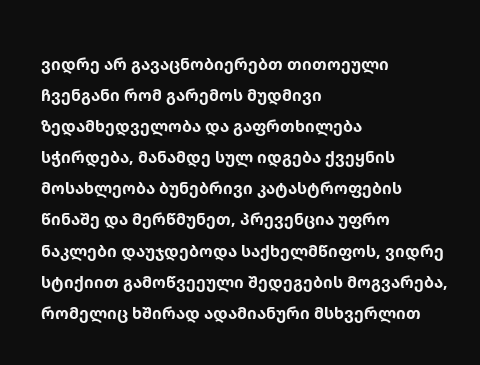ვიდრე არ გავაცნობიერებთ თითოეული ჩვენგანი რომ გარემოს მუდმივი ზედამხედველობა და გაფრთხილება სჭირდება, მანამდე სულ იდგება ქვეყნის მოსახლეობა ბუნებრივი კატასტროფების წინაშე და მერწმუნეთ, პრევენცია უფრო ნაკლები დაუჯდებოდა საქხელმწიფოს, ვიდრე სტიქიით გამოწვეეული შედეგების მოგვარება, რომელიც ხშირად ადამიანური მსხვერლით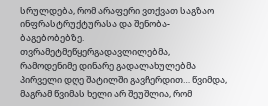სრულდება, რომ არაფერი ვთქვათ საგზაო ინფრასტრუქტურასა და შენობა-ბაგებობებზე.
თვრამეტმეწყერგადავლილებმა, რამოდენიმე დინარე გადალახულებმა პირველი დღე შატილში გავჩერდით… წვიმდა, მაგრამ წვიმას ხელი არ შეუშლია, რომ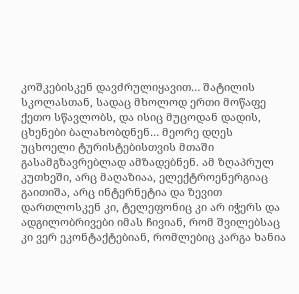კოშკებისკენ დავძრულიყავით… შატილის სკოლასთან, სადაც მხოლოდ ერთი მოწაფე ქეთო სწავლობს, და ისიც მუცოდან დადის, ცხენები ბალახობდნენ… მეორე დღეს უცხოელი ტურისტებისთვის მთაში გასამგზავრებლად ამზადებნენ. ამ ზღაპრულ კუთხეში, არც მაღაზიაა, ელექტროენერგიაც გაითიშა, არც ინტერნეტია და ზევით დართლოსკენ კი, ტელეფონიც კი არ იჭერს და ადგილობრივები იმას ჩივიან, რომ შვილებსაც კი ვერ ეკონტაქტებიან, რომლებიც კარგა ხანია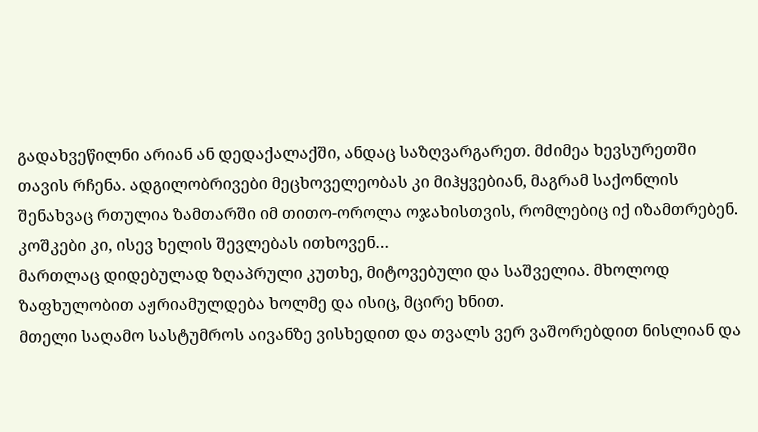გადახვეწილნი არიან ან დედაქალაქში, ანდაც საზღვარგარეთ. მძიმეა ხევსურეთში თავის რჩენა. ადგილობრივები მეცხოველეობას კი მიჰყვებიან, მაგრამ საქონლის შენახვაც რთულია ზამთარში იმ თითო-ოროლა ოჯახისთვის, რომლებიც იქ იზამთრებენ.
კოშკები კი, ისევ ხელის შევლებას ითხოვენ…
მართლაც დიდებულად ზღაპრული კუთხე, მიტოვებული და საშველია. მხოლოდ ზაფხულობით აჟრიამულდება ხოლმე და ისიც, მცირე ხნით.
მთელი საღამო სასტუმროს აივანზე ვისხედით და თვალს ვერ ვაშორებდით ნისლიან და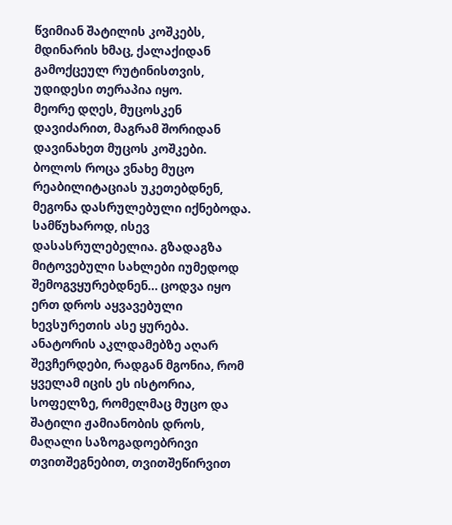წვიმიან შატილის კოშკებს, მდინარის ხმაც, ქალაქიდან გამოქცეულ რუტინისთვის, უდიდესი თერაპია იყო.
მეორე დღეს, მუცოსკენ დავიძარით, მაგრამ შორიდან დავინახეთ მუცოს კოშკები. ბოლოს როცა ვნახე მუცო რეაბილიტაციას უკეთებდნენ, მეგონა დასრულებული იქნებოდა. სამწუხაროდ, ისევ დასასრულებელია. გზადაგზა მიტოვებული სახლები იუმედოდ შემოგვყურებდნენ… ცოდვა იყო ერთ დროს აყვავებული ხევსურეთის ასე ყურება.
ანატორის აკლდამებზე აღარ შევჩერდები, რადგან მგონია, რომ ყველამ იცის ეს ისტორია, სოფელზე, რომელმაც მუცო და შატილი ჟამიანობის დროს, მაღალი საზოგადოებრივი თვითშეგნებით, თვითშეწირვით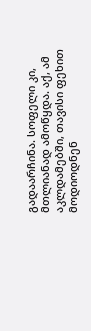გადაარჩინა. სოფელი კი, მთლიანად ამოწყდა. აქ, ამ აკლდამებში, თავისი ფეხით მოდიოდნენ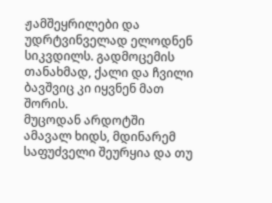ჟამშეყრილები და უდრტვინველად ელოდნენ სიკვდილს. გადმოცემის თანახმად, ქალი და ჩვილი ბავშვიც კი იყვნენ მათ შორის.
მუცოდან არდოტში ამავალ ხიდს, მდინარემ საფუძველი შეურყია და თუ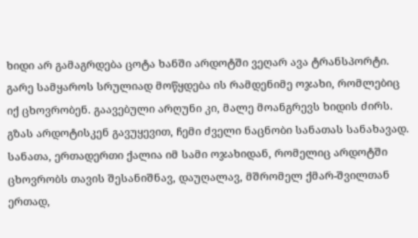ხიდი არ გამაგრდება ცოტა ხანში არდოტში ვეღარ ავა ტრანსპორტი. გარე სამყაროს სრულიად მოწყდება ის რამდენიმე ოჯახი, რომლებიც იქ ცხოვრობენ. გაავებული არღუნი კი, მალე მოანგრევს ხიდის ძირს.
გზას არდოტისკენ გავუყევით, ჩემი ძველი ნაცნობი სანათას სანახავად. სანათა, ერთადერთი ქალია იმ სამი ოჯახიდან, რომელიც არდოტში ცხოვრობს თავის შესანიშნავ, დაუღალავ, მშრომელ ქმარ-შვილთან ერთად,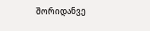შორიდანვე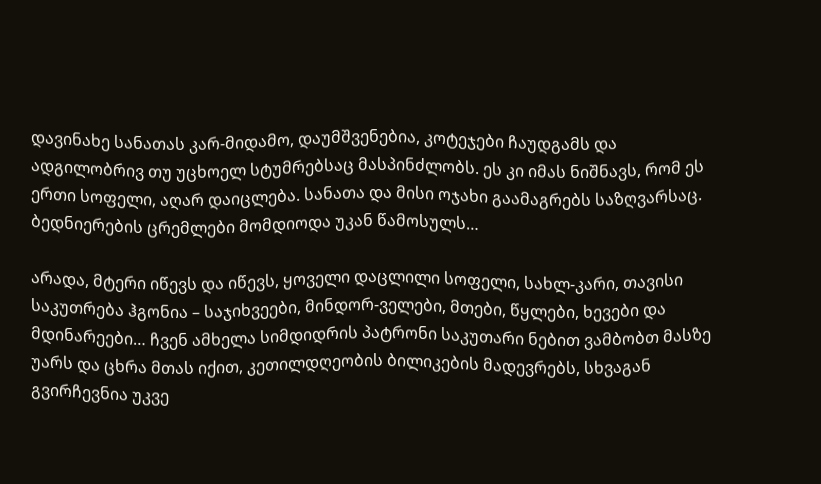დავინახე სანათას კარ-მიდამო, დაუმშვენებია, კოტეჯები ჩაუდგამს და ადგილობრივ თუ უცხოელ სტუმრებსაც მასპინძლობს. ეს კი იმას ნიშნავს, რომ ეს ერთი სოფელი, აღარ დაიცლება. სანათა და მისი ოჯახი გაამაგრებს საზღვარსაც. ბედნიერების ცრემლები მომდიოდა უკან წამოსულს…

არადა, მტერი იწევს და იწევს, ყოველი დაცლილი სოფელი, სახლ-კარი, თავისი საკუთრება ჰგონია – საჯიხვეები, მინდორ-ველები, მთები, წყლები, ხევები და მდინარეები… ჩვენ ამხელა სიმდიდრის პატრონი საკუთარი ნებით ვამბობთ მასზე უარს და ცხრა მთას იქით, კეთილდღეობის ბილიკების მადევრებს, სხვაგან გვირჩევნია უკვე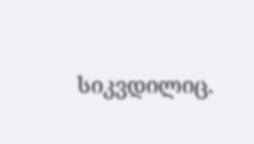სიკვდილიც.